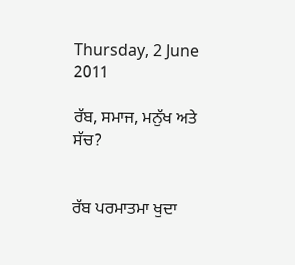Thursday, 2 June 2011

ਰੱਬ, ਸਮਾਜ, ਮਨੁੱਖ ਅਤੇ ਸੱਚ?


ਰੱਬ ਪਰਮਾਤਮਾ ਖੁਦਾ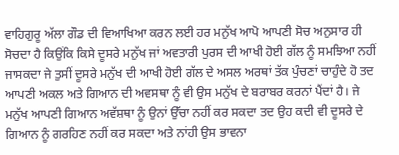ਵਾਹਿਗੁਰੂ ਅੱਲਾ ਗੌਡ ਦੀ ਵਿਆਖਿਆ ਕਰਨ ਲਈ ਹਰ ਮਨੁੱਖ ਆਪੋ ਆਪਣੀ ਸੋਚ ਅਨੁਸਾਰ ਹੀ ਸੋਚਦਾ ਹੈ ਕਿਉਂਕਿ ਕਿਸੇ ਦੂਸਰੇ ਮਨੁੱਖ ਜਾਂ ਅਵਤਾਰੀ ਪੁਰਸ ਦੀ ਆਖੀ ਹੋਈ ਗੱਲ ਨੂੰ ਸਮਝਿਆ ਨਹੀਂ ਜਾਸਕਦਾ ਜੇ ਤੁਸੀਂ ਦੂਸਰੇ ਮਨੁੱਖ ਦੀ ਆਖੀ ਹੋਈ ਗੱਲ ਦੇ ਅਸਲ ਅਰਥਾਂ ਤੱਕ ਪੁੰਚਣਾਂ ਚਾਹੁੰਦੇ ਹੋ ਤਦ ਆਪਣੀ ਅਕਲ ਅਤੇ ਗਿਆਨ ਦੀ ਅਵਸਥਾ ਨੂੰ ਵੀ ਉਸ ਮਨੁੱਖ ਦੇ ਬਰਾਬਰ ਕਰਨਾਂ ਪੈਂਦਾਂ ਹੈ। ਜੇ ਮਨੁੱਖ ਆਪਣੀ ਗਿਆਨ ਅਵੱਸ਼ਥਾ ਨੂੰ ਉਨਾਂ ਉੱਚਾ ਨਹੀਂ ਕਰ ਸਕਦਾ ਤਦ ਉਹ ਕਦੀ ਵੀ ਦੂਸਰੇ ਦੇ ਗਿਆਨ ਨੂੰ ਗਰਹਿਣ ਨਹੀਂ ਕਰ ਸਕਦਾ ਅਤੇ ਨਾਂਹੀ ਉਸ ਭਾਵਨਾ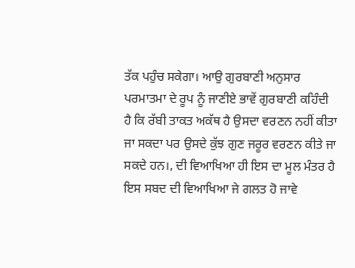ਤੱਕ ਪਹੁੰਚ ਸਕੇਗਾ। ਆਉ ਗੁਰਬਾਣੀ ਅਨੁਸਾਰ ਪਰਮਾਤਮਾ ਦੇ ਰੂਪ ਨੂੰ ਜਾਣੀਏ ਭਾਵੇਂ ਗੁਰਬਾਣੀ ਕਹਿੰਦੀ ਹੈ ਕਿ ਰੱਬੀ ਤਾਕਤ ਅਕੱਥ ਹੈ ਉਸਦਾ ਵਰਣਨ ਨਹੀਂ ਕੀਤਾ ਜਾ ਸਕਦਾ ਪਰ ਉਸਦੇ ਕੁੱਝ ਗੁਣ ਜਰੂਰ ਵਰਣਨ ਕੀਤੇ ਜਾ ਸਕਦੇ ਹਨ।, ਦੀ ਵਿਆਖਿਆ ਹੀ ਇਸ ਦਾ ਮੂਲ ਮੰਤਰ ਹੈ ਇਸ ਸਬਦ ਦੀ ਵਿਆਖਿਆ ਜੇ ਗਲਤ ਹੋ ਜਾਵੇ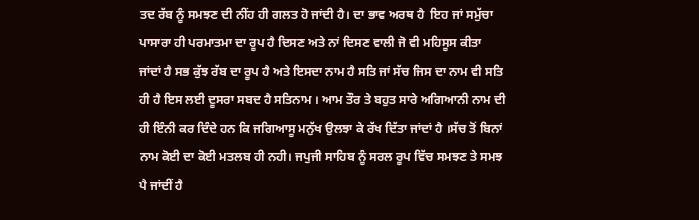ਤਦ ਰੱਬ ਨੂੰ ਸਮਝਣ ਦੀ ਨੀਂਹ ਹੀ ਗਲਤ ਹੋ ਜਾਂਦੀ ਹੈ। ਦਾ ਭਾਵ ਅਰਥ ਹੈ  ਇਹ ਜਾਂ ਸਮੁੱਚਾ ਪਾਸਾਰਾ ਹੀ ਪਰਮਾਤਮਾ ਦਾ ਰੂਪ ਹੈ ਦਿਸਣ ਅਤੇ ਨਾਂ ਦਿਸਣ ਵਾਲੀ ਜੋ ਵੀ ਮਹਿਸੂਸ ਕੀਤਾ ਜਾਂਦਾਂ ਹੈ ਸਭ ਕੁੱਝ ਰੱਬ ਦਾ ਰੂਪ ਹੈ ਅਤੇ ਇਸਦਾ ਨਾਮ ਹੈ ਸਤਿ ਜਾਂ ਸੱਚ ਜਿਸ ਦਾ ਨਾਮ ਵੀ ਸਤਿ ਹੀ ਹੈ ਇਸ ਲਈ ਦੂਸਰਾ ਸਬਦ ਹੈ ਸਤਿਨਾਮ । ਆਮ ਤੌਰ ਤੇ ਬਹੁਤ ਸਾਰੇ ਅਗਿਆਨੀ ਨਾਮ ਦੀ ਹੀ ਇੰਨੀ ਕਰ ਦਿੰਦੇ ਹਨ ਕਿ ਜਗਿਆਸੂ ਮਨੁੱਖ ਉਲਝਾ ਕੇ ਰੱਖ ਦਿੱਤਾ ਜਾਂਦਾਂ ਹੈ ।ਸੱਚ ਤੋਂ ਬਿਨਾਂ ਨਾਮ ਕੋਈ ਦਾ ਕੋਈ ਮਤਲਬ ਹੀ ਨਹੀ। ਜਪੁਜੀ ਸਾਹਿਬ ਨੂੰ ਸਰਲ ਰੂਪ ਵਿੱਚ ਸਮਝਣ ਤੇ ਸਮਝ ਪੈ ਜਾਂਦੀਂ ਹੈ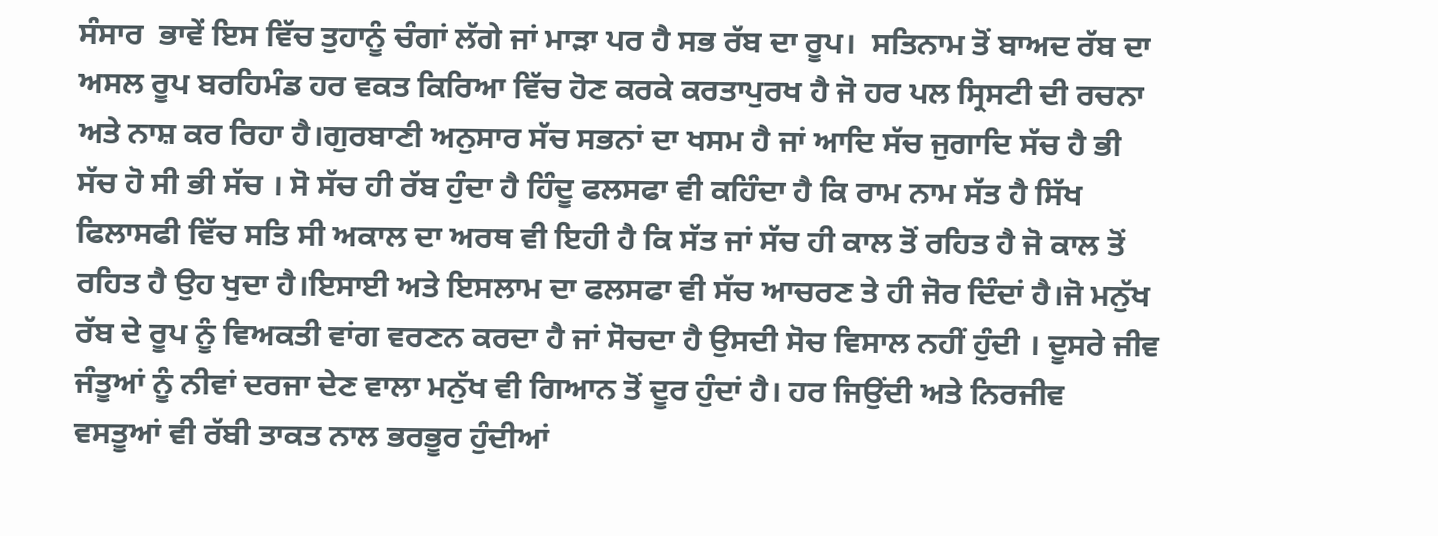ਸੰਸਾਰ  ਭਾਵੇਂ ਇਸ ਵਿੱਚ ਤੁਹਾਨੂੰ ਚੰਗਾਂ ਲੱਗੇ ਜਾਂ ਮਾੜਾ ਪਰ ਹੈ ਸਭ ਰੱਬ ਦਾ ਰੂਪ।  ਸਤਿਨਾਮ ਤੋਂ ਬਾਅਦ ਰੱਬ ਦਾ ਅਸਲ ਰੂਪ ਬਰਹਿਮੰਡ ਹਰ ਵਕਤ ਕਿਰਿਆ ਵਿੱਚ ਹੋਣ ਕਰਕੇ ਕਰਤਾਪੁਰਖ ਹੈ ਜੋ ਹਰ ਪਲ ਸ੍ਰਿਸਟੀ ਦੀ ਰਚਨਾ ਅਤੇ ਨਾਸ਼ ਕਰ ਰਿਹਾ ਹੈ।ਗੁਰਬਾਣੀ ਅਨੁਸਾਰ ਸੱਚ ਸਭਨਾਂ ਦਾ ਖਸਮ ਹੈ ਜਾਂ ਆਦਿ ਸੱਚ ਜੁਗਾਦਿ ਸੱਚ ਹੈ ਭੀ ਸੱਚ ਹੋ ਸੀ ਭੀ ਸੱਚ । ਸੋ ਸੱਚ ਹੀ ਰੱਬ ਹੁੰਦਾ ਹੈ ਹਿੰਦੂ ਫਲਸਫਾ ਵੀ ਕਹਿੰਦਾ ਹੈ ਕਿ ਰਾਮ ਨਾਮ ਸੱਤ ਹੈ ਸਿੱਖ ਫਿਲਾਸਫੀ ਵਿੱਚ ਸਤਿ ਸੀ ਅਕਾਲ ਦਾ ਅਰਥ ਵੀ ਇਹੀ ਹੈ ਕਿ ਸੱਤ ਜਾਂ ਸੱਚ ਹੀ ਕਾਲ ਤੋਂ ਰਹਿਤ ਹੈ ਜੋ ਕਾਲ ਤੋਂ ਰਹਿਤ ਹੈ ਉਹ ਖੁਦਾ ਹੈ।ਇਸਾਈ ਅਤੇ ਇਸਲਾਮ ਦਾ ਫਲਸਫਾ ਵੀ ਸੱਚ ਆਚਰਣ ਤੇ ਹੀ ਜੋਰ ਦਿੰਦਾਂ ਹੈ।ਜੋ ਮਨੁੱਖ ਰੱਬ ਦੇ ਰੂਪ ਨੂੰ ਵਿਅਕਤੀ ਵਾਂਗ ਵਰਣਨ ਕਰਦਾ ਹੈ ਜਾਂ ਸੋਚਦਾ ਹੈ ਉਸਦੀ ਸੋਚ ਵਿਸਾਲ ਨਹੀਂ ਹੁੰਦੀ । ਦੂਸਰੇ ਜੀਵ ਜੰਤੂਆਂ ਨੂੰ ਨੀਵਾਂ ਦਰਜਾ ਦੇਣ ਵਾਲਾ ਮਨੁੱਖ ਵੀ ਗਿਆਨ ਤੋਂ ਦੂਰ ਹੁੰਦਾਂ ਹੈ। ਹਰ ਜਿਉਂਦੀ ਅਤੇ ਨਿਰਜੀਵ ਵਸਤੂਆਂ ਵੀ ਰੱਬੀ ਤਾਕਤ ਨਾਲ ਭਰਭੂਰ ਹੁੰਦੀਆਂ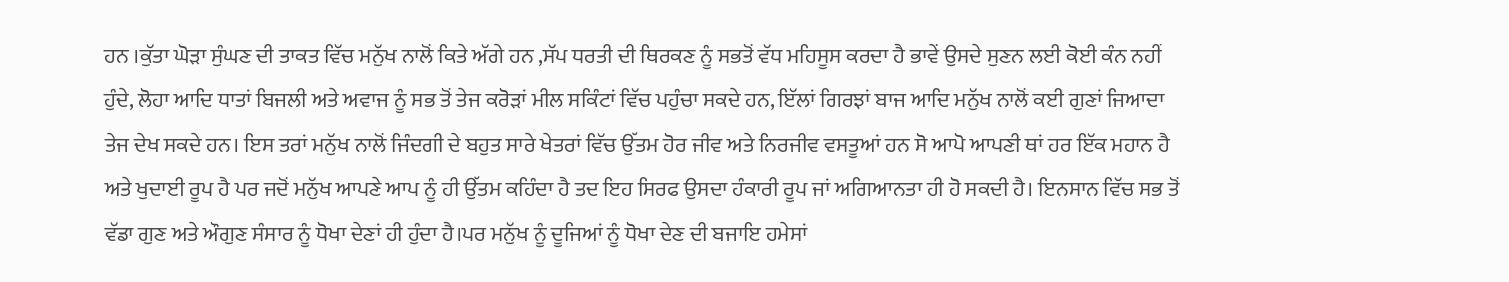ਹਨ ।ਕੁੱਤਾ ਘੋੜਾ ਸੁੰਘਣ ਦੀ ਤਾਕਤ ਵਿੱਚ ਮਨੁੱਖ ਨਾਲੋਂ ਕਿਤੇ ਅੱਗੇ ਹਨ ,ਸੱਪ ਧਰਤੀ ਦੀ ਥਿਰਕਣ ਨੂੰ ਸਭਤੋਂ ਵੱਧ ਮਹਿਸੂਸ ਕਰਦਾ ਹੈ ਭਾਵੇਂ ਉਸਦੇ ਸੁਣਨ ਲਈ ਕੋਈ ਕੰਨ ਨਹੀਂ ਹੁੰਦੇ, ਲੋਹਾ ਆਦਿ ਧਾਤਾਂ ਬਿਜਲੀ ਅਤੇ ਅਵਾਜ ਨੂੰ ਸਭ ਤੋਂ ਤੇਜ ਕਰੋੜਾਂ ਮੀਲ ਸਕਿੰਟਾਂ ਵਿੱਚ ਪਹੁੰਚਾ ਸਕਦੇ ਹਨ, ਇੱਲਾਂ ਗਿਰਝਾਂ ਬਾਜ ਆਦਿ ਮਨੁੱਖ ਨਾਲੋਂ ਕਈ ਗੁਣਾਂ ਜਿਆਦਾ ਤੇਜ ਦੇਖ ਸਕਦੇ ਹਨ। ਇਸ ਤਰਾਂ ਮਨੁੱਖ ਨਾਲੋਂ ਜਿੰਦਗੀ ਦੇ ਬਹੁਤ ਸਾਰੇ ਖੇਤਰਾਂ ਵਿੱਚ ਉੱਤਮ ਹੋਰ ਜੀਵ ਅਤੇ ਨਿਰਜੀਵ ਵਸਤੂਆਂ ਹਨ ਸੋ ਆਪੋ ਆਪਣੀ ਥਾਂ ਹਰ ਇੱਕ ਮਹਾਨ ਹੈ ਅਤੇ ਖੁਦਾਈ ਰੂਪ ਹੈ ਪਰ ਜਦੋਂ ਮਨੁੱਖ ਆਪਣੇ ਆਪ ਨੂੰ ਹੀ ਉੱਤਮ ਕਹਿੰਦਾ ਹੈ ਤਦ ਇਹ ਸਿਰਫ ਉਸਦਾ ਹੰਕਾਰੀ ਰੂਪ ਜਾਂ ਅਗਿਆਨਤਾ ਹੀ ਹੋ ਸਕਦੀ ਹੈ। ਇਨਸਾਨ ਵਿੱਚ ਸਭ ਤੋਂ ਵੱਡਾ ਗੁਣ ਅਤੇ ਔਗੁਣ ਸੰਸਾਰ ਨੂੰ ਧੋਖਾ ਦੇਣਾਂ ਹੀ ਹੁੰਦਾ ਹੈ।ਪਰ ਮਨੁੱਖ ਨੂੰ ਦੂਜਿਆਂ ਨੂੰ ਧੋਖਾ ਦੇਣ ਦੀ ਬਜਾਇ ਹਮੇਸਾਂ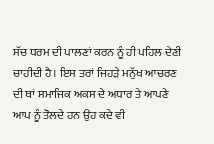ਸੱਚ ਧਰਮ ਦੀ ਪਾਲਣਾਂ ਕਰਨ ਨੂੰ ਹੀ ਪਹਿਲ ਦੇਣੀ ਚਾਹੀਦੀ ਹੈ। ਇਸ ਤਰਾਂ ਜਿਹੜੇ ਮਨੁੱਖ ਆਚਰਣ ਦੀ ਥਾਂ ਸਮਾਜਿਕ ਅਕਸ ਦੇ ਅਧਾਰ ਤੇ ਆਪਣੇ ਆਪ ਨੂੰ ਤੋਲਦੇ ਹਨ ਉਹ ਕਦੇ ਵੀ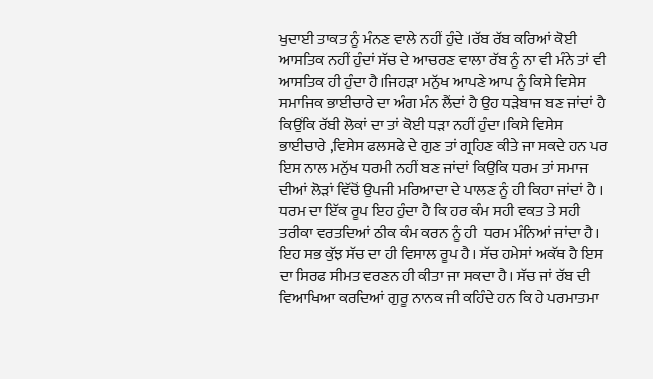ਖੁਦਾਈ ਤਾਕਤ ਨੂੰ ਮੰਨਣ ਵਾਲੇ ਨਹੀਂ ਹੁੰਦੇ ।ਰੱਬ ਰੱਬ ਕਰਿਆਂ ਕੋਈ ਆਸਤਿਕ ਨਹੀਂ ਹੁੰਦਾਂ ਸੱਚ ਦੇ ਆਚਰਣ ਵਾਲਾ ਰੱਬ ਨੂੰ ਨਾ ਵੀ ਮੰਨੇ ਤਾਂ ਵੀ ਆਸਤਿਕ ਹੀ ਹੁੰਦਾ ਹੈ।ਜਿਹੜਾ ਮਨੁੱਖ ਆਪਣੇ ਆਪ ਨੂੰ ਕਿਸੇ ਵਿਸੇਸ ਸਮਾਜਿਕ ਭਾਈਚਾਰੇ ਦਾ ਅੰਗ ਮੰਨ ਲੈਂਦਾਂ ਹੈ ਉਹ ਧੜੇਬਾਜ ਬਣ ਜਾਂਦਾਂ ਹੈ ਕਿਉਂਕਿ ਰੱਬੀ ਲੋਕਾਂ ਦਾ ਤਾਂ ਕੋਈ ਧੜਾ ਨਹੀਂ ਹੁੰਦਾ।ਕਿਸੇ ਵਿਸੇਸ ਭਾਈਚਾਰੇ ,ਵਿਸੇਸ ਫਲਸਫੇ ਦੇ ਗੁਣ ਤਾਂ ਗ੍ਰਹਿਣ ਕੀਤੇ ਜਾ ਸਕਦੇ ਹਨ ਪਰ ਇਸ ਨਾਲ ਮਨੁੱਖ ਧਰਮੀ ਨਹੀਂ ਬਣ ਜਾਂਦਾਂ ਕਿਉਕਿ ਧਰਮ ਤਾਂ ਸਮਾਜ ਦੀਆਂ ਲੋੜਾਂ ਵਿੱਚੋਂ ਉਪਜੀ ਮਰਿਆਦਾ ਦੇ ਪਾਲਣ ਨੂੰ ਹੀ ਕਿਹਾ ਜਾਂਦਾਂ ਹੈ । ਧਰਮ ਦਾ ਇੱਕ ਰੂਪ ਇਹ ਹੁੰਦਾ ਹੈ ਕਿ ਹਰ ਕੰਮ ਸਹੀ ਵਕਤ ਤੇ ਸਹੀ ਤਰੀਕਾ ਵਰਤਦਿਆਂ ਠੀਕ ਕੰਮ ਕਰਨ ਨੂੰ ਹੀ  ਧਰਮ ਮੰਨਿਆਂ ਜਾਂਦਾ ਹੈ। ਇਹ ਸਭ ਕੁੱਝ ਸੱਚ ਦਾ ਹੀ ਵਿਸਾਲ ਰੂਪ ਹੈ। ਸੱਚ ਹਮੇਸਾਂ ਅਕੱਥ ਹੈ ਇਸ ਦਾ ਸਿਰਫ ਸੀਮਤ ਵਰਣਨ ਹੀ ਕੀਤਾ ਜਾ ਸਕਦਾ ਹੈ। ਸੱਚ ਜਾਂ ਰੱਬ ਦੀ ਵਿਆਖਿਆ ਕਰਦਿਆਂ ਗੁਰੂ ਨਾਨਕ ਜੀ ਕਹਿੰਦੇ ਹਨ ਕਿ ਹੇ ਪਰਮਾਤਮਾ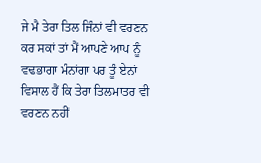ਜੇ ਮੈ ਤੇਰਾ ਤਿਲ ਜਿੰਨਾਂ ਵੀ ਵਰਣਨ ਕਰ ਸਕਾਂ ਤਾਂ ਮੈਂ ਆਪਣੇ ਆਪ ਨੂੰ ਵਢਭਾਗਾ ਮੰਨਾਂਗਾ ਪਰ ਤੂੰ ਏਨਾਂ ਵਿਸਾਲ ਹੈਂ ਕਿ ਤੇਰਾ ਤਿਲਮਾਤਰ ਵੀ ਵਰਣਨ ਨਹੀਂ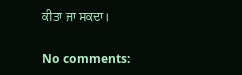ਕੀਤਾ ਜਾ ਸਕਦਾ।

No comments: